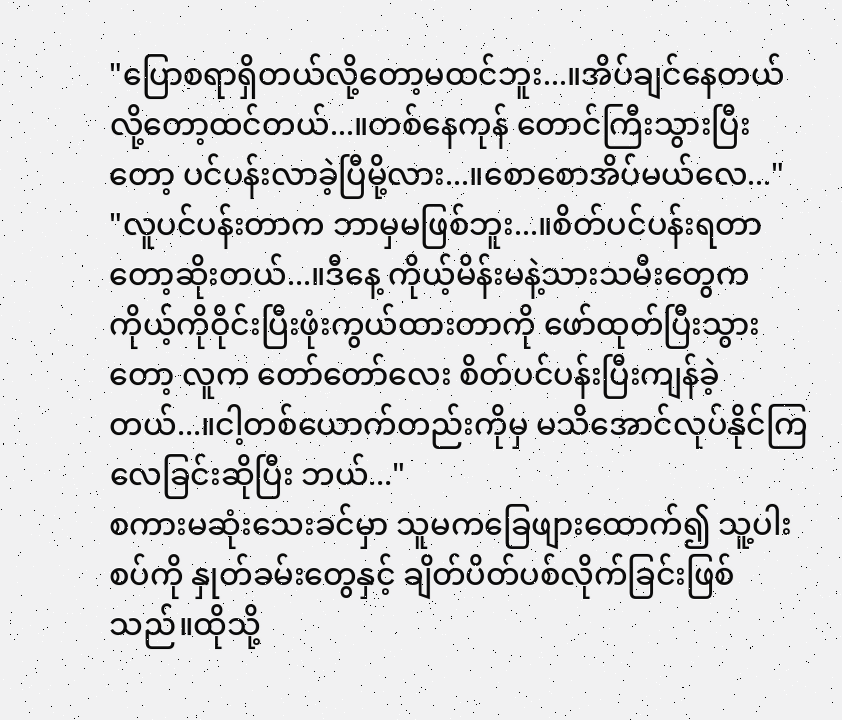"ပြောစရာရှိတယ်လို့တော့မထင်ဘူး...။အိပ်ချင်နေတယ်လို့တော့ထင်တယ်...။တစ်နေကုန် တောင်ကြီးသွားပြီးတော့ ပင်ပန်းလာခဲ့ပြီမို့လား...။စောစောအိပ်မယ်လေ..."
"လူပင်ပန်းတာက ဘာမှမဖြစ်ဘူး...။စိတ်ပင်ပန်းရတာတော့ဆိုးတယ်...။ဒီနေ့ ကိုယ့်မိန်းမနဲ့သားသမီးတွေက ကိုယ့်ကိုဝိုင်းပြီးဖုံးကွယ်ထားတာကို ဖော်ထုတ်ပြီးသွားတော့ လူက တော်တော်လေး စိတ်ပင်ပန်းပြီးကျန်ခဲ့တယ်...။ငါ့တစ်ယောက်တည်းကိုမှ မသိအောင်လုပ်နိုင်ကြလေခြင်းဆိုပြီး ဘယ်..."
စကားမဆုံးသေးခင်မှာ သူမကခြေဖျားထောက်၍ သူ့ပါးစပ်ကို နှုတ်ခမ်းတွေနှင့် ချိတ်ပိတ်ပစ်လိုက်ခြင်းဖြစ်သည်။ထိုသို့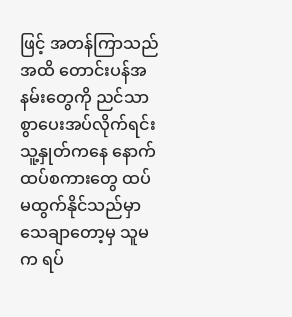ဖြင့် အတန်ကြာသည်အထိ တောင်းပန်အနမ်းတွေကို ညင်သာစွာပေးအပ်လိုက်ရင်း သူ့နှုတ်ကနေ နောက်ထပ်စကားတွေ ထပ်မထွက်နိုင်သည်မှာ သေချာတော့မှ သူမက ရပ်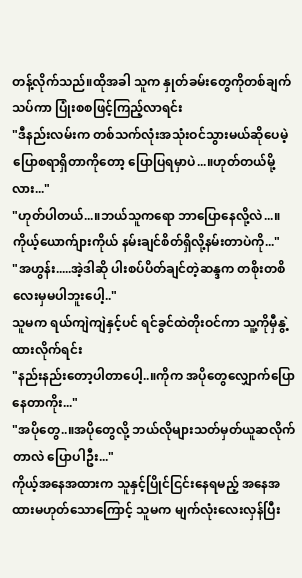တန့်လိုက်သည်။ထိုအခါ သူက နှုတ်ခမ်းတွေကိုတစ်ချက်သပ်ကာ ပြုံးစစဖြင့်ကြည့်လာရင်း
"ဒီနည်းလမ်းက တစ်သက်လုံးအသုံးဝင်သွားမယ်ဆိုပေမဲ့ ပြောစရာရှိတာကိုတော့ ပြောပြရမှာပဲ...။ဟုတ်တယ်မို့လား..."
"ဟုတ်ပါတယ်...။ဘယ်သူကရော ဘာပြောနေလို့လဲ...။ကိုယ့်ယောက်ျားကိုယ် နမ်းချင်စိတ်ရှိလို့နမ်းတာပဲကို..."
"အဟွန်း.....အဲ့ဒါဆို ပါးစပ်ပိတ်ချင်တဲ့ဆန္ဒက တစိုးတစိလေးမှမပါဘူးပေါ့.."
သူမက ရယ်ကျဲကျဲနှင့်ပင် ရင်ခွင်ထဲတိုးဝင်ကာ သူ့ကိုမှီနွဲ့ထားလိုက်ရင်း
"နည်းနည်းတော့ပါတာပေါ့..။ကိုက အပိုတွေလျှောက်ပြောနေတာကိုး..."
"အပိုတွေ..။အပိုတွေလို့ ဘယ်လိုများသတ်မှတ်ယူဆလိုက်တာလဲ ပြောပါဦး..."
ကိုယ့်အနေအထားက သူနှင့်ပြိုင်ငြင်းနေရမည့် အနေအထားမဟုတ်သောကြောင့် သူမက မျက်လုံးလေးလှန်ပြီး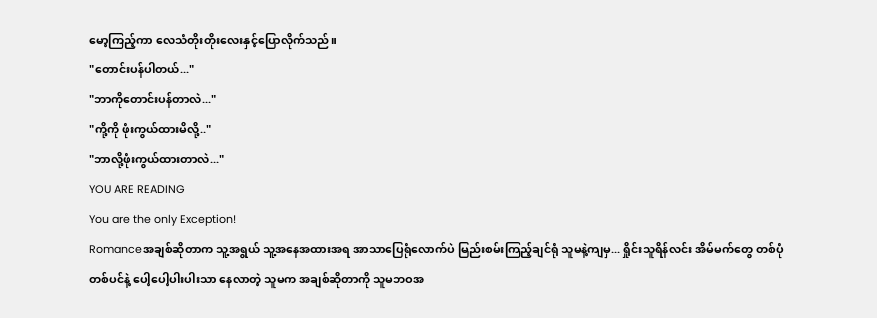မော့ကြည့်ကာ လေသံတိုးတိုးလေးနှင့်ပြောလိုက်သည်။
"တောင်းပန်ပါတယ်..."
"ဘာကိုတောင်းပန်တာလဲ..."
"ကို့ကို ဖုံးကွယ်ထားမိလို့.."
"ဘာလို့ဖုံးကွယ်ထားတာလဲ..."
YOU ARE READING
You are the only Exception!
Romanceအချစ်ဆိုတာက သူ့အရွယ် သူ့အနေအထားအရ အာသာပြေရုံလောက်ပဲ မြည်းစမ်းကြည့်ချင်ရုံ သူမနဲ့ကျမှ... ရှိုင်းသူရိန်လင်း အိမ်မက်တွေ တစ်ပုံတစ်ပင်နဲ့ ပေါ့ပေါ့ပါးပါးသာ နေလာတဲ့ သူမက အချစ်ဆိုတာကို သူမဘဝအ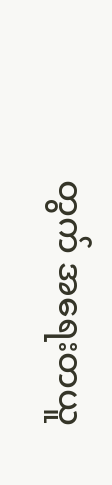တွက် အရေးတယူ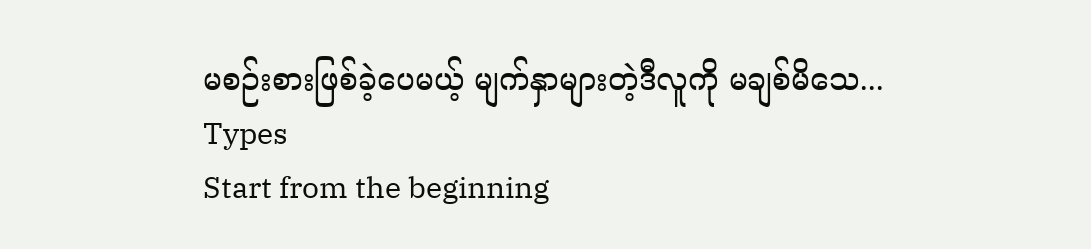မစဉ်းစားဖြစ်ခဲ့ပေမယ့် မျက်နှာများတဲ့ဒီလူကို မချစ်မိသေ...
Types
Start from the beginning